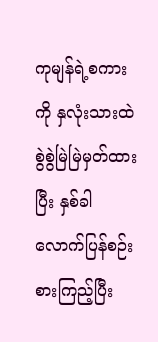ကုမျန်ရဲ့စကားကို နှလုံးသားထဲ စွဲစွဲမြဲမြဲမှတ်ထားပြီး နှစ်ခါလောက်ပြန်စဉ်းစားကြည့်ပြီး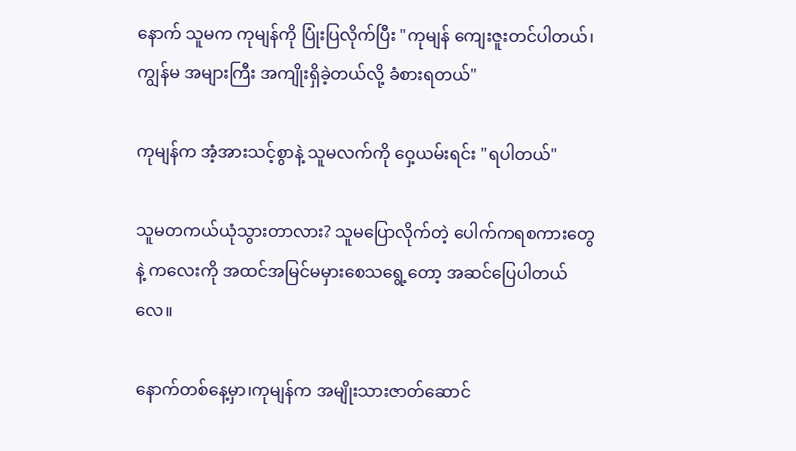နောက် သူမက ကုမျန်ကို ပြုံးပြလိုက်ပြီး "ကုမျန် ကျေးဇူးတင်ပါတယ်၊ ကျွန်မ အများကြီး အကျိုးရှိခဲ့တယ်လို့ ခံစားရတယ်"

ကုမျန်က အံ့အားသင့်စွာနဲ့ သူမလက်ကို ဝှေ့ယမ်းရင်း "ရပါတယ်"

သူမတကယ်ယုံသွားတာလား? သူမပြောလိုက်တဲ့ ပေါက်ကရစကားတွေနဲ့ ကလေးကို အထင်အမြင်မမှားစေသရွေ့တော့ အဆင်ပြေပါတယ်လေ။

နောက်တစ်နေ့မှာ၊ကုမျန်က အမျိုးသားဇာတ်ဆောင်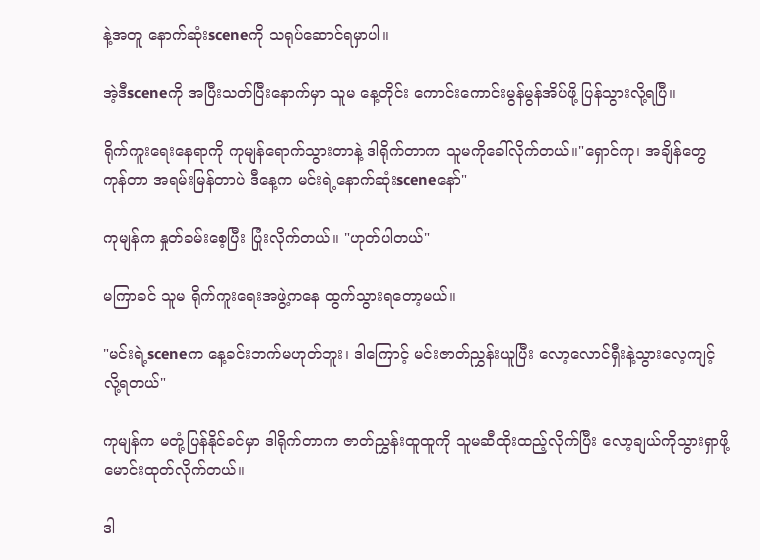နဲ့အတူ နောက်ဆုံးsceneကို သရုပ်ဆောင်ရမှာပါ။

အဲ့ဒီsceneကို အပြီးသတ်ပြီးနောက်မှာ သူမ နေ့တိုင်း ကောင်းကောင်းမွန်မွန်အိပ်ဖို့ ပြန်သွားလို့ရပြီ။

ရိုက်ကူးရေးနေရာကို ကုမျန်ရောက်သွားတာနဲ့ ဒါရိုက်တာက သူမကိုခေါ်လိုက်တယ်။"ရှောင်ကု၊ အချိန်တွေကုန်တာ အရမ်းမြန်တာပဲ ဒီနေ့က မင်းရဲ့နောက်ဆုံးsceneနော်"

ကုမျန်က နှုတ်ခမ်းစေ့ပြီး ပြုံးလိုက်တယ်။ "ဟုတ်ပါတယ်"

မကြာခင် သူမ ရိုက်ကူးရေးအဖွဲ့ကနေ ထွက်သွားရတော့မယ်။

"မင်းရဲ့sceneက နေ့ခင်းဘက်မဟုတ်ဘူး၊ ဒါကြောင့် မင်းဇာတ်ညွှန်းယူပြီး လော့လောင်ရှီးနဲ့သွားလေ့ကျင့်လို့ရတယ်"

ကုမျန်က မတုံ့ပြန်နိုင်ခင်မှာ ဒါရိုက်တာက ဇာတ်ညွှန်းထူထူကို သူမဆီထိုးထည့်လိုက်ပြီး လော့ချယ်ကိုသွားရှာဖို့ မောင်းထုတ်လိုက်တယ်။

ဒါ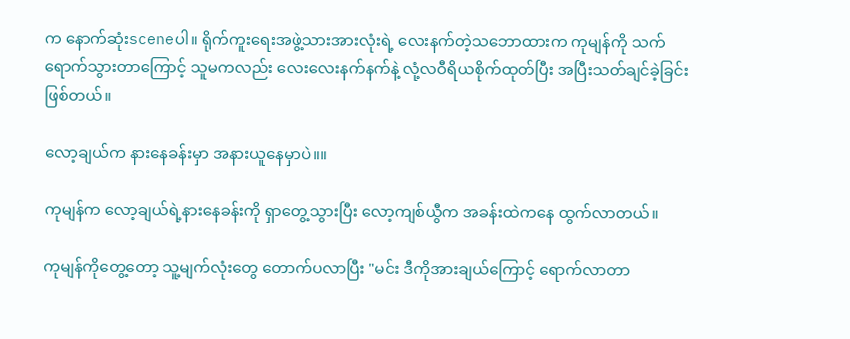က နောက်ဆုံးsceneပါ။ ရိုက်ကူးရေးအဖွဲ့သားအားလုံးရဲ့ လေးနက်တဲ့သဘောထားက ကုမျန်ကို သက်ရောက်သွားတာကြောင့် သူမကလည်း လေးလေးနက်နက်နဲ့ လုံ့လဝီရိယစိုက်ထုတ်ပြီး အပြီးသတ်ချင်ခဲ့ခြင်းဖြစ်တယ်။

လော့ချယ်က နားနေခန်းမှာ အနားယူနေမှာပဲ။။

ကုမျန်က လော့ချယ်ရဲ့နား‌နေခန်းကို ရှာတွေ့သွားပြီး လော့ကျစ်ယွီက အခန်းထဲကနေ ထွက်လာတယ်။

ကုမျန်ကိုတွေ့တော့ သူ့မျက်လုံးတွေ တောက်ပလာပြီး "မင်း ဒီကိုအားချယ်ကြောင့် ရောက်လာတာ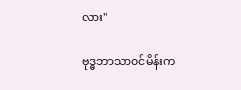လား"

ဗုဒ္ဓဘာသာ၀င်မိန်းက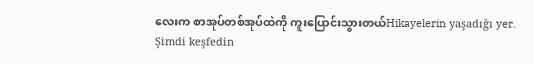လေးက စာအုပ်တစ်အုပ်ထဲကို ကူးပြောင်းသွားတယ်Hikayelerin yaşadığı yer. Şimdi keşfedin